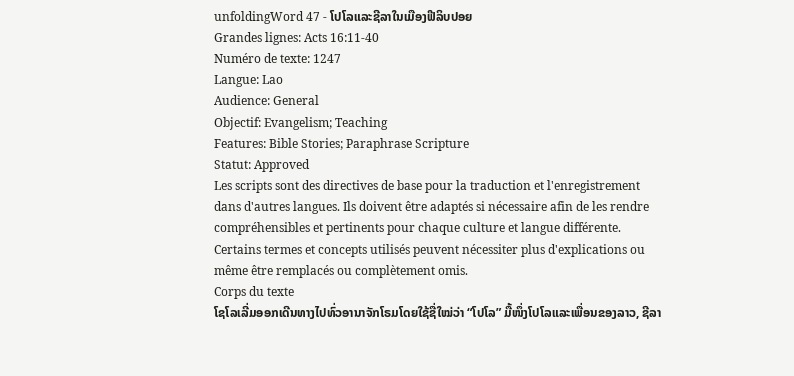unfoldingWord 47 - ໂປໂລແລະຊີລາໃນເມືອງຟີລິບປອຍ
Grandes lignes: Acts 16:11-40
Numéro de texte: 1247
Langue: Lao
Audience: General
Objectif: Evangelism; Teaching
Features: Bible Stories; Paraphrase Scripture
Statut: Approved
Les scripts sont des directives de base pour la traduction et l'enregistrement dans d'autres langues. Ils doivent être adaptés si nécessaire afin de les rendre compréhensibles et pertinents pour chaque culture et langue différente. Certains termes et concepts utilisés peuvent nécessiter plus d'explications ou même être remplacés ou complètement omis.
Corps du texte
ໂຊໂລເລີ່ມອອກເດີນທາງໄປທົ່ວອານາຈັກໂຣມໂດຍໃຊ້ຊື່ໃໝ່ວ່າ “ໂປໂລ” ມື້ໜຶ່ງໂປໂລແລະເພື່ອນຂອງລາວ, ຊີລາ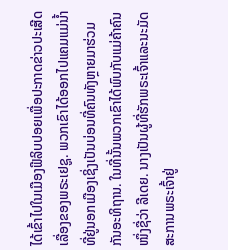ໄດ້ເຂົ້າໄປໃນເມືອງຟີລິບປອຍເພື່ອປະກາດຂ່າວປະເສີດເລື່ອງຂອງພຣະເຢຊູ. ພວກເຂົາໄດ້ອອກໄປແຄມແມ່ນ້ຳທີ່ຢູ່ນອກເມືອງເຊິ່ງເປັນບ່ອນທີ່ຄົນທັງຫຼາຍມາຮ່ວມກັນອະທິຖານ. ໃນທີ່ນັ້ນພວກເຂົາໄດ້ພົບກັບແມ່ຄ້າຄົນໜຶ່ງຊື່ວ່າ ລີເດຍ. ນາງເປັນຜູ້ທີ່ຮັກພຣະເຈົ້າແລະນະມັດສະການພຣະເຈົ້າຢູ່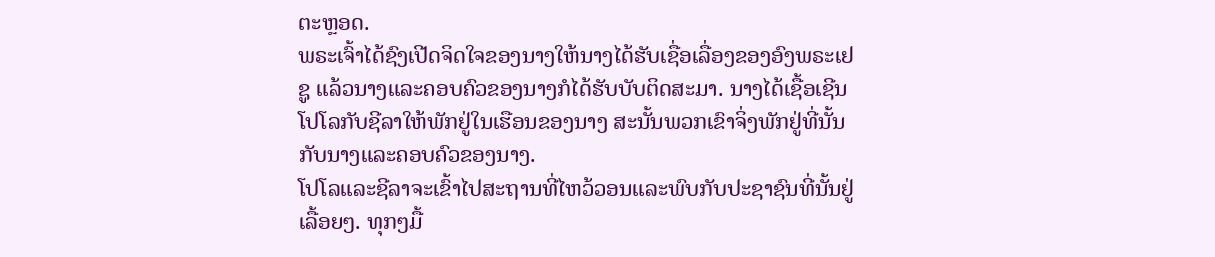ຕະຫຼອດ.
ພຣະເຈົ້າໄດ້ຊົງເປີດຈິດໃຈຂອງນາງໃຫ້ນາງໄດ້ຮັບເຊື່ອເລື່ອງຂອງອົງພຣະເຢຊູ ແລ້ວນາງແລະຄອບຄົວຂອງນາງກໍໄດ້ຮັບບັບຕິດສະມາ. ນາງໄດ້ເຊື້ອເຊີນໂປໂລກັບຊີລາໃຫ້ພັກຢູ່ໃນເຮືອນຂອງນາງ ສະນັ້ນພວກເຂົາຈິ່ງພັກຢູ່ທີ່ນັ້ນກັບນາງແລະຄອບຄົວຂອງນາງ.
ໂປໂລແລະຊີລາຈະເຂົ້າໄປສະຖານທີ່ໄຫວ້ວອນແລະພົບກັບປະຊາຊົນທີ່ນັ້ນຢູ່ເລື້ອຍໆ. ທຸກໆມື້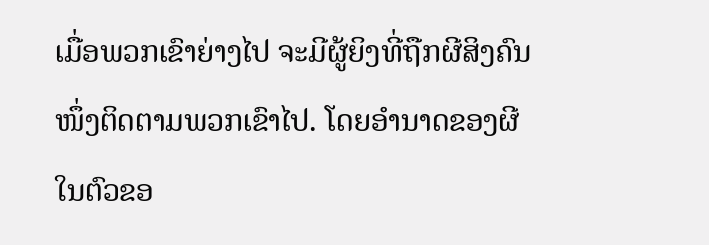ເມື່ອພວກເຂົາຍ່າງໄປ ຈະມີຜູ້ຍິງທີ່ຖືກຜີສິງຄົນໜຶ່ງຕິດຕາມພວກເຂົາໄປ. ໂດຍອຳນາດຂອງຜີໃນຕົວຂອ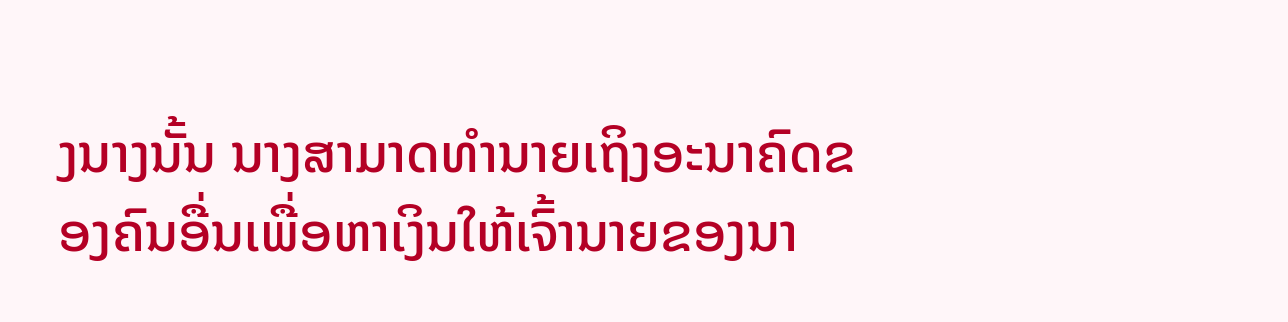ງນາງນັ້ນ ນາງສາມາດທຳນາຍເຖິງອະນາຄົດຂອງຄົນອື່ນເພື່ອຫາເງິນໃຫ້ເຈົ້ານາຍຂອງນາ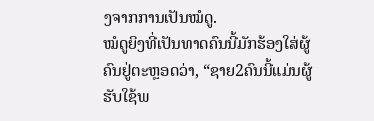ງຈາກການເປັນໝໍດູ.
ໝໍດູຍິງທີ່ເປັນທາດຄົນນີ້ມັກຮ້ອງໃສ່ຜູ້ຄົນຢູ່ຕະຫຼອດວ່າ, “ຊາຍ2ຄົນນີ້ແມ່ນຜູ້ຮັບໃຊ້ພ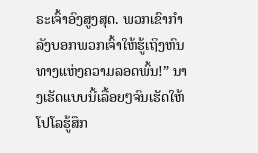ຣະເຈົ້າອົງສູງສຸດ. ພວກເຂົາກຳລັງບອກພວກເຈົ້າໃຫ້ຮູ້ເຖິງຫົນທາງແຫ່ງຄວາມລອດພົ້ນ!” ນາງເຮັດແບບນີ້ເລື້ອຍໆຈົນເຮັດໃຫ້ໂປໂລຮູ້ສຶກ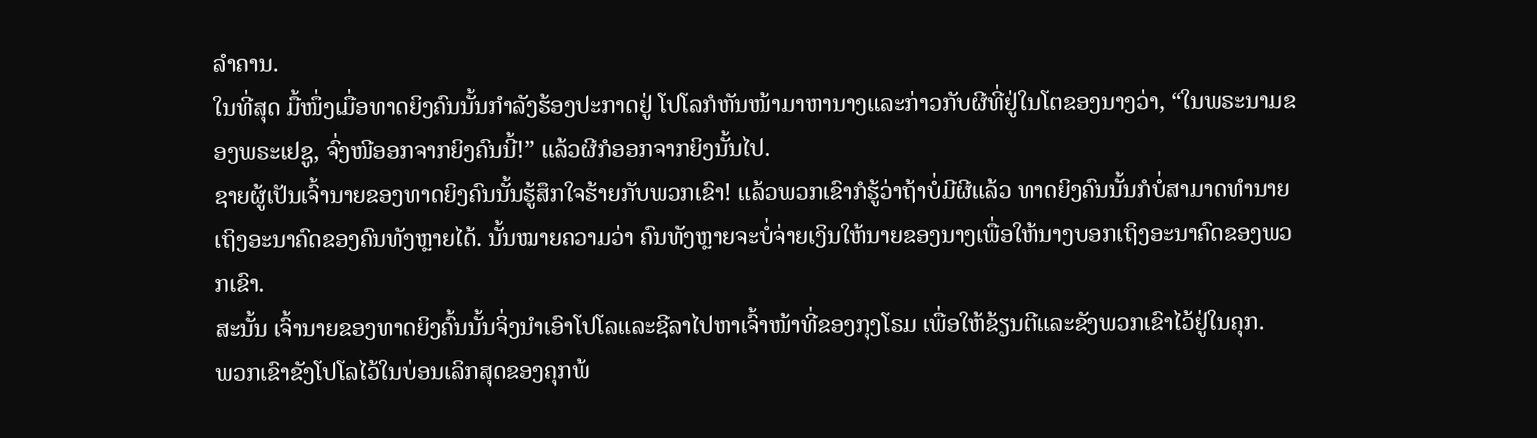ລຳຄານ.
ໃນທີ່ສຸດ ມື້ໜຶ່ງເມື່ອທາດຍິງຄົນນັ້ນກຳລັງຮ້ອງປະກາດຢູ່ ໂປໂລກໍຫັນໜ້າມາຫານາງແລະກ່າວກັບຜີທີ່ຢູ່ໃນໂຕຂອງນາງວ່າ, “ໃນພຣະນາມຂອງພຣະເຢຊູ, ຈົ່ງໜີອອກຈາກຍິງຄົນນີ້!” ແລ້ວຜີກໍອອກຈາກຍິງນັ້ນໄປ.
ຊາຍຜູ້ເປັນເຈົ້ານາຍຂອງທາດຍິງຄົນນັ້ນຮູ້ສຶກໃຈຮ້າຍກັບພວກເຂົາ! ແລ້ວພວກເຂົາກໍຮູ້ວ່າຖ້າບໍ່ມີຜີແລ້ວ ທາດຍິງຄົນນັ້ນກໍບໍ່ສາມາດທຳນາຍເຖິງອະນາຄົດຂອງຄົນທັງຫຼາຍໄດ້. ນັ້ນໝາຍຄວາມວ່າ ຄົນທັງຫຼາຍຈະບໍ່ຈ່າຍເງິນໃຫ້ນາຍຂອງນາງເພື່ອໃຫ້ນາງບອກເຖິງອະນາຄົດຂອງພວກເຂົາ.
ສະນັ້ນ ເຈົ້ານາຍຂອງທາດຍິງຄົ້ນນັ້ນຈິ່ງນຳເອົາໂປໂລແລະຊີລາໄປຫາເຈົ້າໜ້າທີ່ຂອງກຸງໂຣມ ເພື່ອໃຫ້ຂ້ຽນຕີແລະຂັງພວກເຂົາໄວ້ຢູ່ໃນຄຸກ.
ພວກເຂົາຂັງໂປໂລໄວ້ໃນບ່ອນເລິກສຸດຂອງຄຸກພ້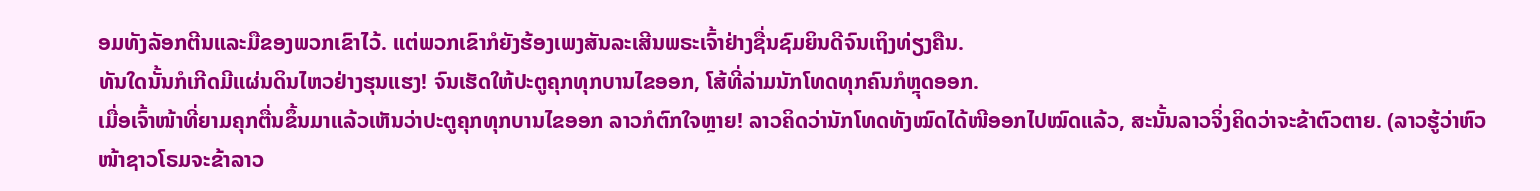ອມທັງລັອກຕີນແລະມືຂອງພວກເຂົາໄວ້. ແຕ່ພວກເຂົາກໍຍັງຮ້ອງເພງສັນລະເສີນພຣະເຈົ້າຢ່າງຊື່ນຊົມຍິນດີຈົນເຖິງທ່ຽງຄືນ.
ທັນໃດນັ້ນກໍເກີດມີແຜ່ນດິນໄຫວຢ່າງຮຸນແຮງ! ຈົນເຮັດໃຫ້ປະຕູຄຸກທຸກບານໄຂອອກ, ໂສ້ທີ່ລ່າມນັກໂທດທຸກຄົນກໍຫຼຸດອອກ.
ເມື່ອເຈົ້າໜ້າທີ່ຍາມຄຸກຕື່ນຂຶ້ນມາແລ້ວເຫັນວ່າປະຕູຄຸກທຸກບານໄຂອອກ ລາວກໍຕົກໃຈຫຼາຍ! ລາວຄິດວ່ານັກໂທດທັງໝົດໄດ້ໜີອອກໄປໝົດແລ້ວ, ສະນັ້ນລາວຈິ່ງຄິດວ່າຈະຂ້າຕົວຕາຍ. (ລາວຮູ້ວ່າຫົວໜ້າຊາວໂຣມຈະຂ້າລາວ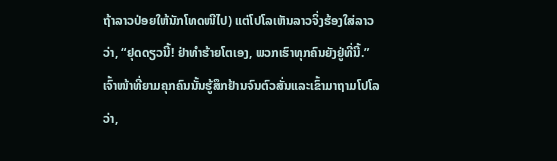ຖ້າລາວປ່ອຍໃຫ້ນັກໂທດໜີໄປ) ແຕ່ໂປໂລເຫັນລາວຈິ່ງຮ້ອງໃສ່ລາວວ່າ, “ຢຸດດຽວນີ້! ຢ່າທຳຮ້າຍໂຕເອງ, ພວກເຮົາທຸກຄົນຍັງຢູ່ທີ່ນີ້.”
ເຈົ້າໜ້າທີ່ຍາມຄຸກຄົນນັ້ນຮູ້ສຶກຢ້ານຈົນຕົວສັ່ນແລະເຂົ້າມາຖາມໂປໂລວ່າ,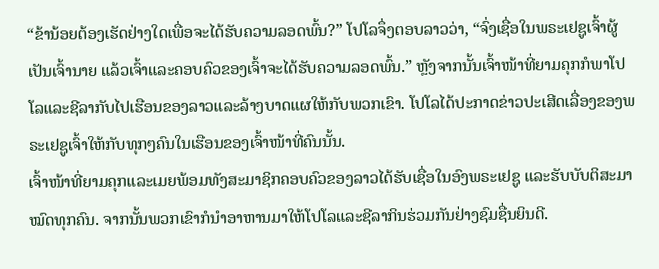“ຂ້ານ້ອຍຕ້ອງເຮັດຢ່າງໃດເພື່ອຈະໄດ້ຮັບຄວາມລອດພົ້ນ?” ໂປໂລຈຶ່ງຕອບລາວວ່າ, “ຈົ່ງເຊື່ອໃນພຣະເຢຊູເຈົ້າຜູ້ເປັນເຈົ້ານາຍ ແລ້ວເຈົ້າແລະຄອບຄົວຂອງເຈົ້າຈະໄດ້ຮັບຄວາມລອດພົ້ນ.” ຫຼັງຈາກນັ້ນເຈົ້າໜ້າທີ່ຍາມຄຸກກໍພາໂປໂລແລະຊີລາກັບໄປເຮືອນຂອງລາວແລະລ້າງບາດແຜໃຫ້ກັບພວກເຂົາ. ໂປໂລໄດ້ປະກາດຂ່າວປະເສີດເລື່ອງຂອງພຣະເຢຊູເຈົ້າໃຫ້ກັບທຸກໆຄົນໃນເຮືອນຂອງເຈົ້າໜ້າທີ່ຄົນນັ້ນ.
ເຈົ້າໜ້າທີ່ຍາມຄຸກແລະເມຍພ້ອມທັງສະມາຊິກຄອບຄົວຂອງລາວໄດ້ຮັບເຊື່ອໃນອົງພຣະເຢຊູ ແລະຮັບບັບຕິສະມາໝົດທຸກຄົນ. ຈາກນັ້ນພວກເຂົາກໍນຳອາຫານມາໃຫ້ໂປໂລແລະຊີລາກິນຮ່ວມກັນຢ່າງຊົມຊື່ນຍິນດີ.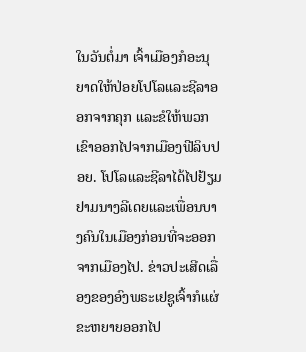ໃນວັນຕໍ່ມາ ເຈົ້າເມືອງກໍອະນຸຍາດໃຫ້ປ່ອຍໂປໂລແລະຊີລາອອກຈາກຄຸກ ແລະຂໍໃຫ້ພວກເຂົາອອກໄປຈາກເມືອງຟີລິບປອຍ. ໂປໂລແລະຊີລາໄດ້ໄປຢ້ຽມຢາມນາງລີເດຍແລະເພື່ອນບາງຄົນໃນເມືອງກ່ອນທີ່ຈະອອກຈາກເມືອງໄປ. ຂ່າວປະເສີດເລື່ອງຂອງອົງພຣະເຢຊູເຈົ້າກໍແຜ່ຂະຫຍາຍອອກໄປ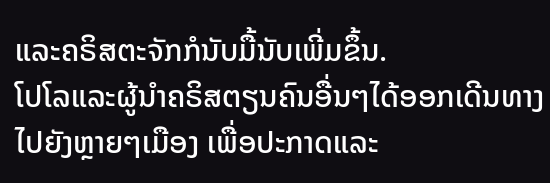ແລະຄຣິສຕະຈັກກໍນັບມື້ນັບເພີ່ມຂຶ້ນ.
ໂປໂລແລະຜູ້ນຳຄຣິສຕຽນຄົນອື່ນໆໄດ້ອອກເດີນທາງໄປຍັງຫຼາຍໆເມືອງ ເພື່ອປະກາດແລະ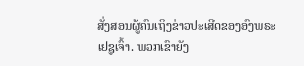ສັ່ງສອນຜູ້ຄົນເຖິງຂ່າວປະເສີດຂອງອົງພຣະເຢຊູເຈົ້າ. ພວກເຂົາຍັງ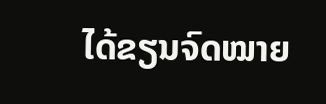ໄດ້ຂຽນຈົດໝາຍ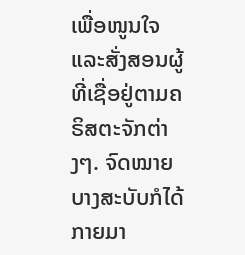ເພື່ອໜູນໃຈແລະສັ່ງສອນຜູ້ທີ່ເຊື່ອຢູ່ຕາມຄຣິສຕະຈັກຕ່າງໆ. ຈົດໝາຍບາງສະບັບກໍໄດ້ກາຍມາ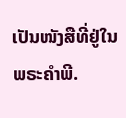ເປັນໜັງສືທີ່ຢູ່ໃນພຣະຄຳພີ.